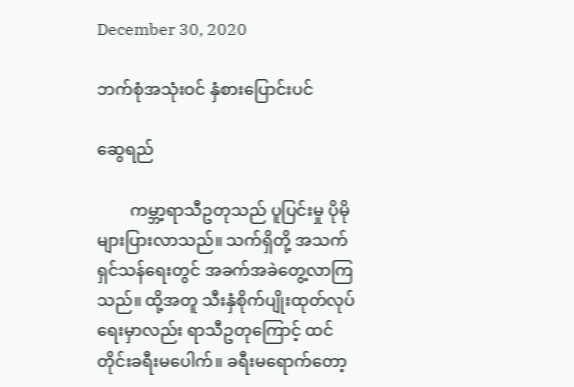December 30, 2020

ဘက်စုံအသုံးဝင် နှံစားပြောင်းပင်

ဆွေရည်

        ကမ္ဘာ့ရာသီဥတုသည် ပူပြင်းမှု ပိုမိုများပြားလာသည်။ သက်ရှိတို့ အသက်ရှင်သန်ရေးတွင် အခက်အခဲတွေ့လာကြသည်။ ထို့အတူ သီးနှံစိုက်ပျိုးထုတ်လုပ်ရေးမှာလည်း ရာသီဥတုကြောင့် ထင်တိုင်းခရီးမပေါက်။ ခရီးမရောက်တော့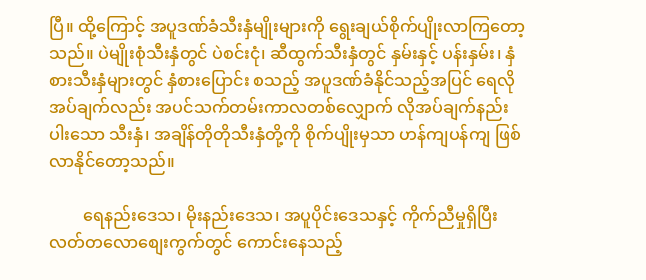ပြီ။ ထို့ကြောင့် အပူဒဏ်ခံသီးနှံမျိုးများကို ရွေးချယ်စိုက်ပျိုးလာကြတော့သည်။ ပဲမျိုးစုံသီးနှံတွင် ပဲစင်းငုံ၊ ဆီထွက်သီးနှံတွင် နှမ်းနှင့် ပန်းနှမ်း၊ နှံစားသီးနှံများတွင် နှံစားပြောင်း စသည့် အပူဒဏ်ခံနိုင်သည့်အပြင် ရေလိုအပ်ချက်လည်း အပင်သက်တမ်းကာလတစ်လျှောက် လိုအပ်ချက်နည်းပါးသော သီးနှံ၊ အချိန်တိုတိုသီးနှံတို့ကို စိုက်ပျိုးမှသာ ဟန်ကျပန်ကျ ဖြစ်လာနိုင်တော့သည်။

        ရေနည်းဒေသ၊ မိုးနည်းဒေသ၊ အပူပိုင်းဒေသနှင့် ကိုက်ညီမှုရှိပြီး လတ်တလောစျေးကွက်တွင် ကောင်းနေသည့်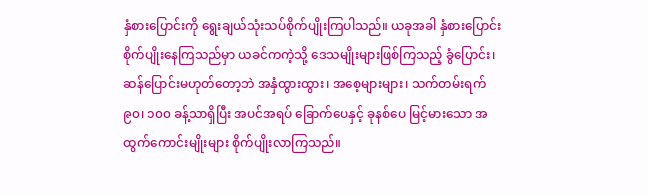နှံစားပြောင်းကို ရွေးချယ်သုံးသပ်စိုက်ပျိုးကြပါသည်။ ယခုအခါ နှံစားပြောင်းစိုက်ပျိုးနေကြသည်မှာ ယခင်ကကဲ့သို့ ဒေသမျိုးများဖြစ်ကြသည့် ခွံပြောင်း၊ ဆန်ပြောင်းမဟုတ်တော့ဘဲ အနှံထွားထွား၊ အစေ့များများ၊ သက်တမ်းရက် ၉၀၊ ၁၀၀ ခန့်သာရှိပြီး အပင်အရပ် ခြောက်ပေနှင့် ခုနစ်ပေ မြင့်မားသော အထွက်ကောင်းမျိုးများ စိုက်ပျိုးလာကြသည်။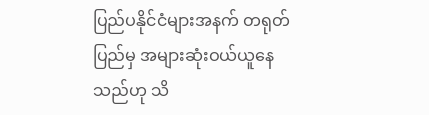ပြည်ပနိုင်ငံများအနက် တရုတ်ပြည်မှ အများဆုံးဝယ်ယူနေသည်ဟု သိ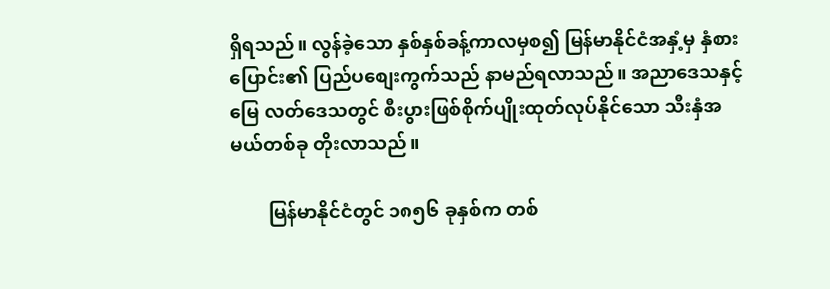ရှိရသည်။ လွန်ခဲ့သော နှစ်နှစ်ခန့်ကာလမှစ၍ မြန်မာနိုင်ငံအနှံ့မှ နှံစားပြောင်း၏ ပြည်ပစျေးကွက်သည် နာမည်ရလာသည်။ အညာဒေသနှင့် မြေ လတ်ဒေသတွင် စီးပွားဖြစ်စိုက်ပျိုးထုတ်လုပ်နိုင်သော သီးနှံအမယ်တစ်ခု တိုးလာသည်။

        မြန်မာနိုင်ငံတွင် ၁၈၅၆ ခုနှစ်က တစ်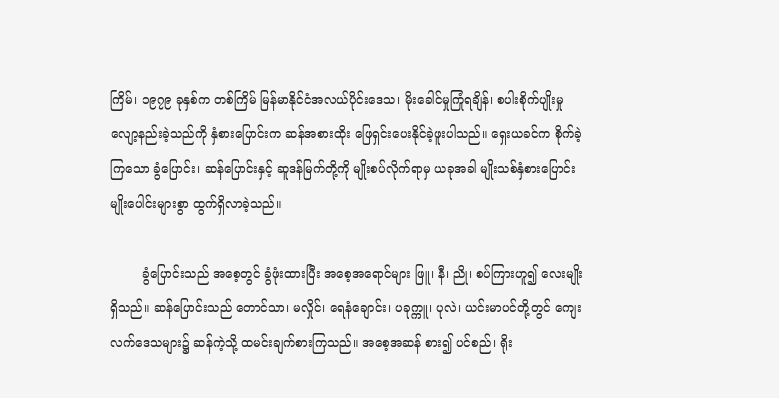ကြိမ်၊ ၁၉၇၉ ခုနှစ်က တစ်ကြိမ် မြန်မာနိုင်ငံအလယ်ပိုင်းဒေသ၊ မိုးခေါင်မှုကြုံရချိန်၊ စပါးစိုက်ပျိုးမှု လျော့နည်းခဲ့သည်ကို နှံစားပြောင်းက ဆန်အစားထိုး ဖြေရှင်းပေးနိုင်ခဲ့ဖူးပါသည်။ ရှေးယခင်က စိုက်ခဲ့ကြသော ခွံပြောင်း၊ ဆန်ပြောင်းနှင့် ဆူဒန်မြက်တို့ကို မျိုးစပ်လိုက်ရာမှ ယခုအခါ မျိုးသစ်နှံစားပြောင်း မျိုးပေါင်းများစွာ ထွက်ရှိလာခဲ့သည်။

        ခွံပြောင်းသည် အစေ့တွင် ခွံဖုံးထားပြီး အစေ့အရောင်များ ဖြူ၊ နီ၊ ညို၊ စပ်ကြားဟူ၍ လေးမျိုးရှိသည်။ ဆန်ပြောင်းသည် တောင်သာ၊ မလှိုင်၊ ရေနံချောင်း၊ ပခုက္ကူ၊ ပုလဲ၊ ယင်းမာပင်တို့တွင် ကျေးလက်ဒေသများ၌ ဆန်ကဲ့သို့ ထမင်းချက်စားကြသည်။ အစေ့အဆန် စား၍ ပင်စည်၊ ရိုး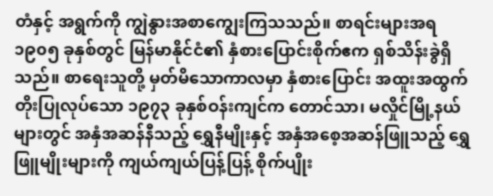တံနှင့် အရွက်ကို ကျွဲနွားအစာကျွေးကြသသည်။ စာရင်းများအရ ၁၉၀၅ ခုနှစ်တွင် မြန်မာနိုင်ငံ၏ နှံစားပြောင်းစိုက်ဧက ရှစ်သိန်းခွဲရှိသည်။ စာရေးသူတို့ မှတ်မိသောကာလမှာ နှံစားပြောင်း အထူးအထွက်တိုးပြုလုပ်သော ၁၉၇၃ ခုနှစ်ဝန်းကျင်က တောင်သာ၊ မလှိုင်မြို့နယ်များတွင် အနှံအဆန်နီသည့် ရွှေနီမျိုးနှင့် အနှံအစေ့အဆန်ဖြူသည့် ရွှေဖြူမျိုးများကို ကျယ်ကျယ်ပြန့်ပြန့် စိုက်ပျိုး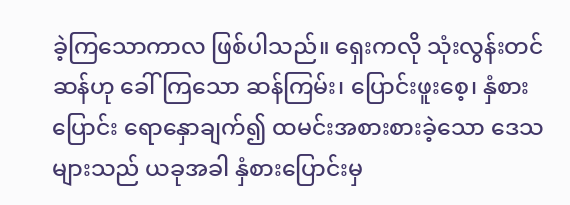ခဲ့ကြသောကာလ ဖြစ်ပါသည်။ ရှေးကလို သုံးလွန်းတင်ဆန်ဟု ခေါ်ကြသော ဆန်ကြမ်း၊ ပြောင်းဖူးစေ့၊ နှံစားပြောင်း ရောနှောချက်၍ ထမင်းအစားစားခဲ့သော ဒေသများသည် ယခုအခါ နှံစားပြောင်းမှ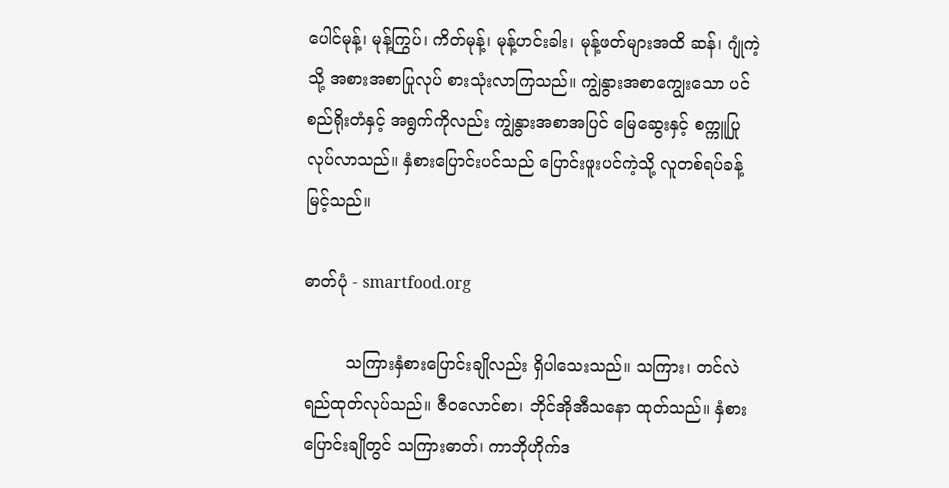ပေါင်မုန့်၊ မုန့်ကြွပ်၊ ကိတ်မုန့်၊ မုန့်ဟင်းခါး၊ မုန့်ဖတ်များအထိ ဆန်၊ ဂျုံကဲ့သို့ အစားအစာပြုလုပ် စားသုံးလာကြသည်။ ကျွဲနွားအစာကျွေးသော ပင်စည်ရိုးတံနှင့် အရွက်ကိုလည်း ကျွဲနွားအစာအပြင် မြေဆွေးနှင့် စက္ကူပြုလုပ်လာသည်။ နှံစားပြောင်းပင်သည် ပြောင်းဖူးပင်ကဲ့သို့ လူတစ်ရပ်ခန့်မြင့်သည်။

ဓာတ်ပုံ - smartfood.org

        သကြားနှံစားပြောင်းချိုလည်း ရှိပါသေးသည်။ သကြား၊ တင်လဲရည်ထုတ်လုပ်သည်။ ဇီ၀လောင်စာ၊ ဘိုင်အိုအီသနော ထုတ်သည်။ နှံစားပြောင်းချိုတွင် သကြားဓာတ်၊ ကာဘိုဟိုက်ဒ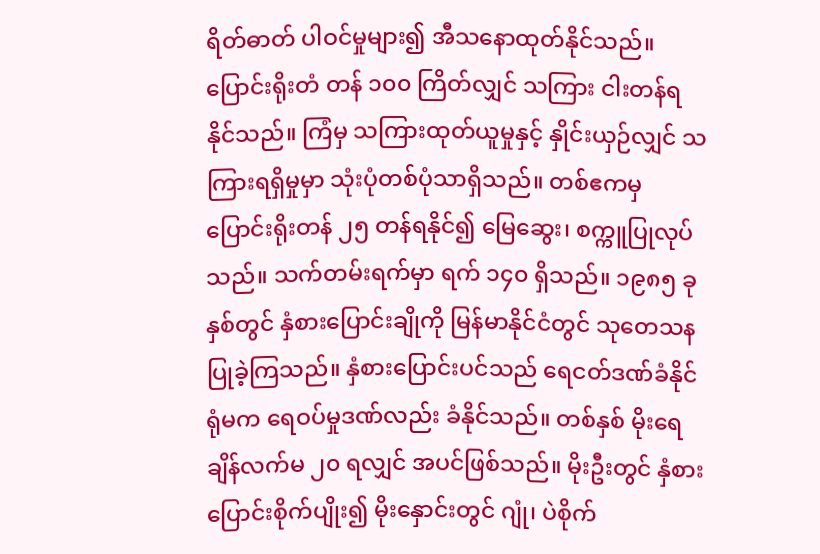ရိတ်ဓာတ် ပါဝင်မှုများ၍ အီသနောထုတ်နိုင်သည်။ ပြောင်းရိုးတံ တန် ၁၀၀ ကြိတ်လျှင် သကြား ငါးတန်ရနိုင်သည်။ ကြံမှ သကြားထုတ်ယူမှုနှင့် နှိုင်းယှဉ်လျှင် သကြားရရှိမှုမှာ သုံးပုံတစ်ပုံသာရှိသည်။ တစ်ဧကမှ ပြောင်းရိုးတန် ၂၅ တန်ရနိုင်၍ မြေဆွေး၊ စက္ကူပြုလုပ်သည်။ သက်တမ်းရက်မှာ ရက် ၁၄၀ ရှိသည်။ ၁၉၈၅ ခုနှစ်တွင် နှံစားပြောင်းချိုကို မြန်မာနိုင်ငံတွင် သုတေသန ပြုခဲ့ကြသည်။ နှံစားပြောင်းပင်သည် ရေငတ်ဒဏ်ခံနိုင်ရုံမက ရေဝပ်မှုဒဏ်လည်း ခံနိုင်သည်။ တစ်နှစ် မိုးရေချိန်လက်မ ၂၀ ရလျှင် အပင်ဖြစ်သည်။ မိုးဦးတွင် နှံစားပြောင်းစိုက်ပျိုး၍ မိုးနှောင်းတွင် ဂျုံ၊ ပဲစိုက်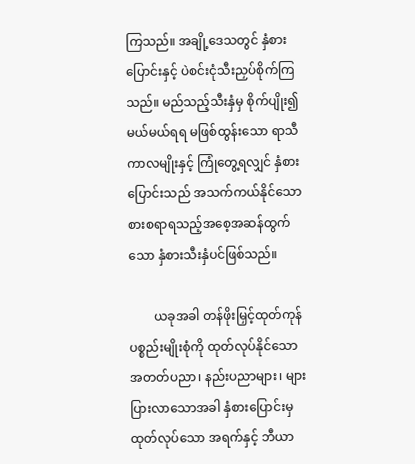ကြသည်။ အချို့ဒေသတွင် နှံစားပြောင်းနှင့် ပဲစင်းငုံသီးညှပ်စိုက်ကြသည်။ မည်သည့်သီးနှံမှ စိုက်ပျိုး၍ မယ်မယ်ရရ မဖြစ်ထွန်းသော ရာသီကာလမျိုးနှင့် ကြုံတွေ့ရလျှင် နှံစားပြောင်းသည် အသက်ကယ်နိုင်သော စားစရာရသည့်အစေ့အဆန်ထွက်သော နှံစားသီးနှံပင်ဖြစ်သည်။

        ယခုအခါ တန်ဖိုးမြှင့်ထုတ်ကုန်ပစ္စည်းမျိုးစုံကို ထုတ်လုပ်နိုင်သော အတတ်ပညာ၊ နည်းပညာများ၊ များပြားလာသောအခါ နှံစားပြောင်းမှ ထုတ်လုပ်သော အရက်နှင့် ဘီယာ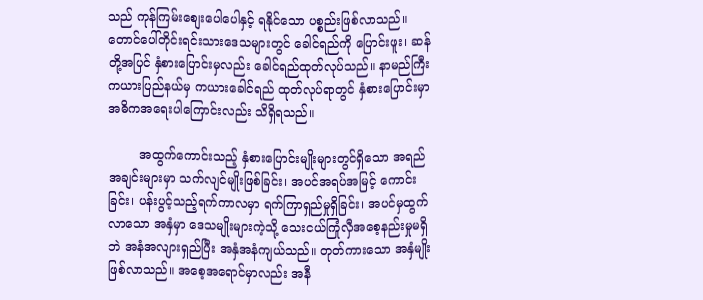သည် ကုန်ကြမ်းစျေးပေါပေါနှင့် ရနိုင်သော ပစ္စည်းဖြစ်လာသည်။ တောင်ပေါ်တိုင်းရင်းသားဒေသများတွင် ခေါင်ရည်ကို ပြောင်းဖူး၊ ဆန်တို့အပြင် နှံစားပြောင်းမှလည်း ခေါင်ရည်ထုတ်လုပ်သည်။ နာမည်ကြီးကယားပြည်နယ်မှ ကယားခေါင်ရည် ထုတ်လုပ်ရာတွင် နှံစားပြောင်းမှာ အဓိကအရေးပါကြောင်းလည်း သိရှိရသည်။

        အထွက်ကောင်းသည့် နှံစားပြောင်းမျိုးများတွင်ရှိသော အရည်အချင်းများမှာ သက်လျင်မျိုးဖြစ်ခြင်း၊ အပင်အရပ်အမြင့် ကောင်းခြင်း၊ ပန်းပွင့်သည့်ရက်ကာလမှာ ရက်ကြာရှည်မှုရှိခြင်း၊ အပင်မှထွက်လာသော အနှံမှာ ဒေသမျိုးများကဲ့သို့ သေးငယ်ကြုံလှီအစေ့နည်းမှုမရှိဘဲ အနံအလျားရှည်ပြီး အနှံအနံကျယ်သည်။ တုတ်ကားသော အနှံမျိုးဖြစ်လာသည်။ အစေ့အရောင်မှာလည်း အနီ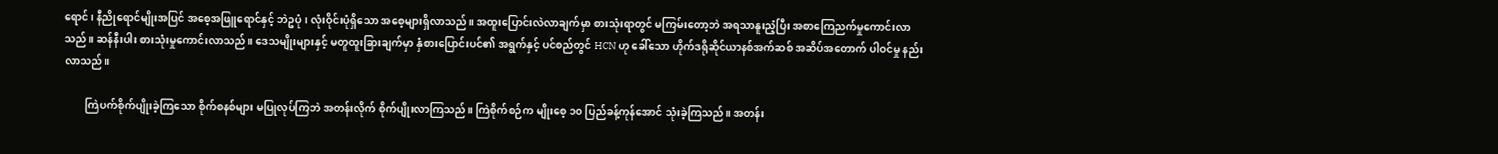ရောင်၊ နီညိုရောင်မျိုးအပြင် အစေ့အဖြူရောင်နှင့် ဘဲဥပုံ၊ လုံးဝိုင်းပုံရှိသော အစေ့များရှိလာသည်။ အထူးပြောင်းလဲလာချက်မှာ စားသုံးရာတွင် မကြမ်းတော့ဘဲ အရသာနူးညံ့ပြီး အစာကြေညက်မှုကောင်းလာသည်။ ဆန်နီးပါး စားသုံးမှုကောင်းလာသည်။ ဒေသမျိုးများနှင့် မတူထူးခြားချက်မှာ နှံစားပြောင်းပင်၏ အရွက်နှင့် ပင်စည်တွင် HCN ဟု ခေါ်သော ဟိုက်ဒရိုဆိုင်ယာနစ်အက်ဆစ် အဆိပ်အတောက် ပါဝင်မှု နည်းလာသည်။

        ကြဲပက်စိုက်ပျိုးခဲ့ကြသော စိုက်စနစ်များ မပြုလုပ်ကြဘဲ အတန်းလိုက် စိုက်ပျိုးလာကြသည်။ ကြဲစိုက်စဉ်က မျိုးစေ့ ၁၀ ပြည်ခန့်ကုန်အောင် သုံးခဲ့ကြသည်။ အတန်း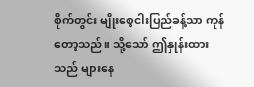စိုက်တွင်း မျိုးစေ့ငါးပြည်ခန့်သာ ကုန်တော့သည်။ သို့သော် ဤနှုန်းထားသည် များနေ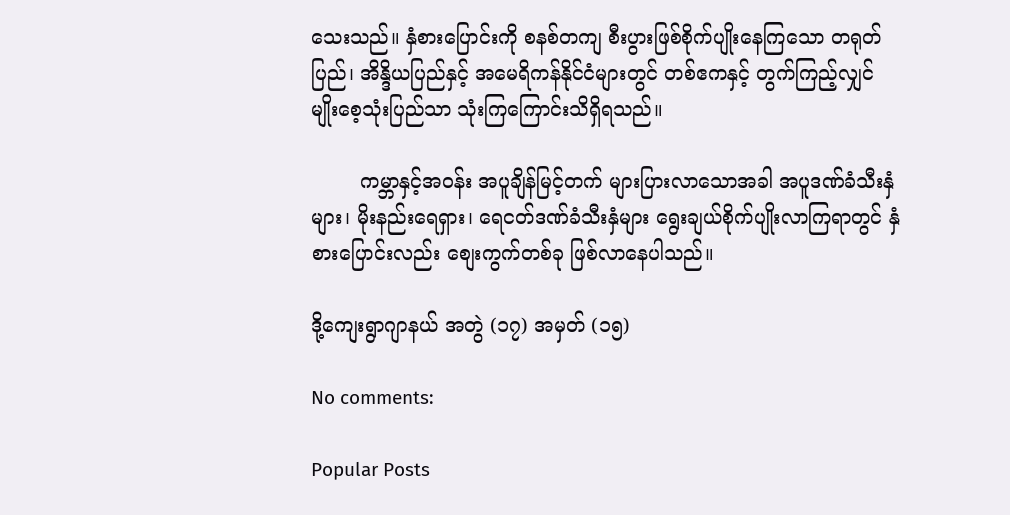သေးသည်။ နှံစားပြောင်းကို စနစ်တကျ စီးပွားဖြစ်စိုက်ပျိုးနေကြသော တရုတ်ပြည်၊ အိန္ဒိယပြည်နှင့် အမေရိကန်နိုင်ငံများတွင် တစ်ဧကနှင့် တွက်ကြည့်လျှင် မျိုးစေ့သုံးပြည်သာ သုံးကြကြောင်းသိရှိရသည်။

        ကမ္ဘာနှင့်အဝန်း အပူချိန်မြင့်တက် များပြားလာသောအခါ အပူဒဏ်ခံသီးနှံများ၊ မိုးနည်းရေရှား၊ ရေငတ်ဒဏ်ခံသီးနှံများ ရွေးချယ်စိုက်ပျိုးလာကြရာတွင် နှံစားပြောင်းလည်း စျေးကွက်တစ်ခု ဖြစ်လာနေပါသည်။

ဒို့ကျေးရွာဂျာနယ် အတွဲ (၁၇) အမှတ် (၁၅)

No comments:

Popular Posts